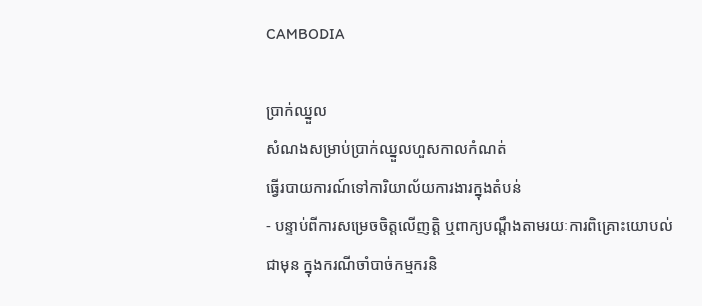CAMBODIA

ប្រាក់ឈ្នួល
សំណងសម្រាប់ប្រាក់ឈ្នួលហួសកាលកំណត់
ធ្វើរបាយការណ៍ទៅការិយាល័យការងារក្នុងតំបន់
- បន្ទាប់ពីការសម្រេចចិត្តលើញត្តិ ឬពាក្យបណ្តឹងតាមរយៈការពិគ្រោះយោបល់ជាមុន ក្នុងករណីចាំបាច់កម្មករនិ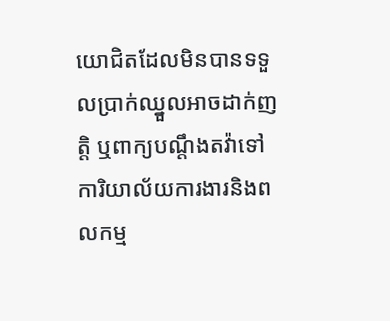យោជិតដែលមិនបានទទួលប្រាក់ឈ្នួលអាចដាក់ញត្តិ ឬពាក្យបណ្តឹងតវ៉ាទៅការិយាល័យការងារនិងពលកម្ម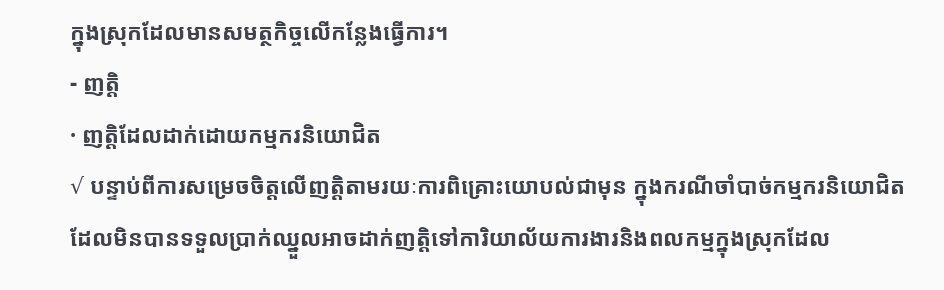ក្នុងស្រុកដែលមានសមត្ថកិច្ចលើកន្លែងធ្វើការ។
- ញត្តិ
· ញត្តិដែលដាក់ដោយកម្មករនិយោជិត
√ បន្ទាប់ពីការសម្រេចចិត្តលើញត្តិតាមរយៈការពិគ្រោះយោបល់ជាមុន ក្នុងករណីចាំបាច់កម្មករនិយោជិតដែលមិនបានទទួលប្រាក់ឈ្នួលអាចដាក់ញត្តិទៅការិយាល័យការងារនិងពលកម្មក្នុងស្រុកដែល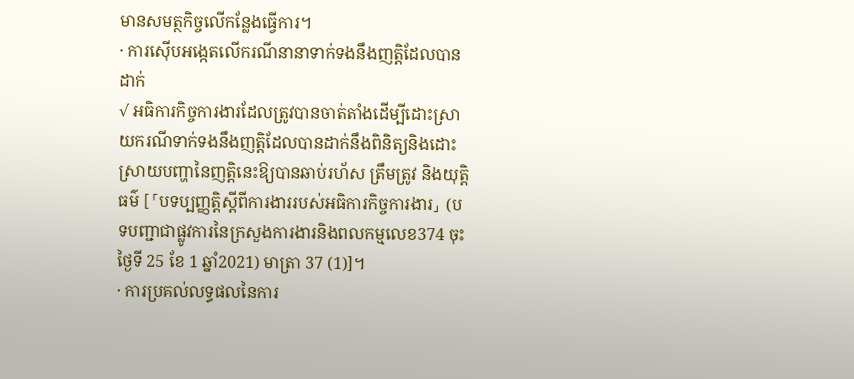មានសមត្ថកិច្ចលើកន្លែងធ្វើការ។
· ការស៊ើបអង្កេតលើករណីនានាទាក់ទងនឹងញត្តិដែលបានដាក់
√ អធិការកិច្ចការងារដែលត្រូវបានចាត់តាំងដើម្បីដោះស្រាយករណីទាក់ទងនឹងញត្តិដែលបានដាក់នឹងពិនិត្យនិងដោះស្រាយបញ្ហានៃញត្តិនេះឱ្យបានឆាប់រហ័ស ត្រឹមត្រូវ និងយុត្តិធម៌ [「បទប្បញ្ញត្តិស្តីពីការងាររបស់អធិការកិច្ចការងារ」 (បទបញ្ជាជាផ្លូវការនៃក្រសួងការងារនិងពលកម្មលេខ374 ចុះថ្ងៃទី 25 ខែ 1 ឆ្នាំ2021) មាត្រា 37 (1)]។
· ការប្រគល់លទ្ធផលនៃការ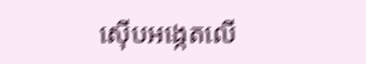ស៊ើបអង្កេតលើ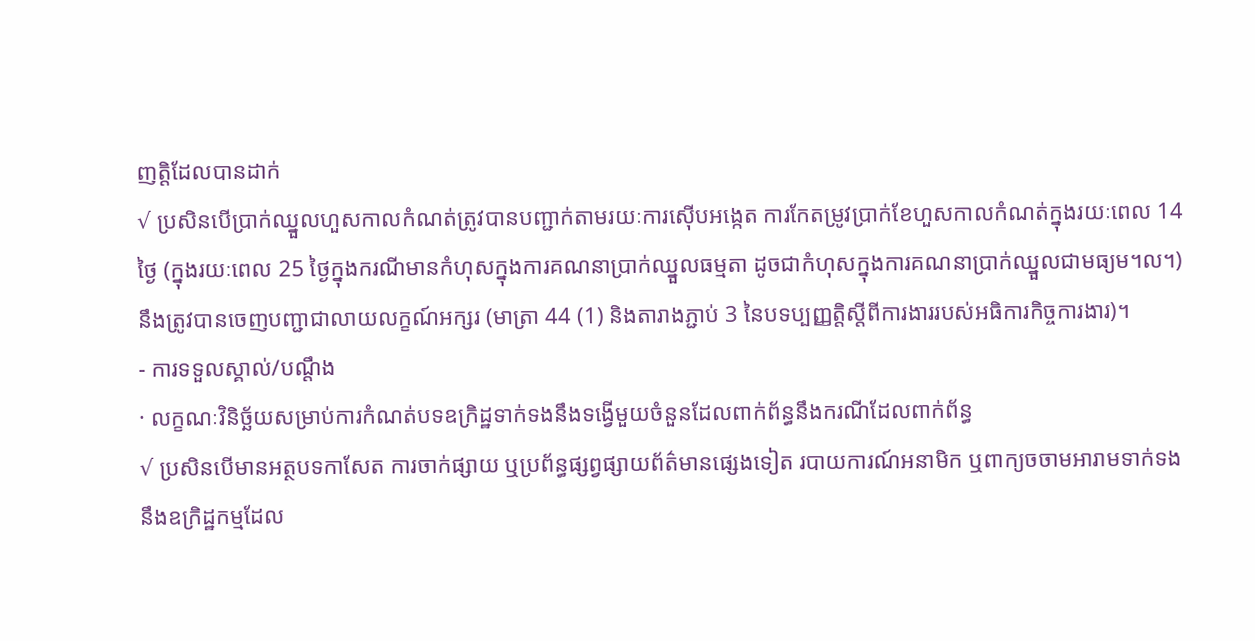ញត្តិដែលបានដាក់
√ ប្រសិនបើប្រាក់ឈ្នួលហួសកាលកំណត់ត្រូវបានបញ្ជាក់តាមរយៈការស៊ើបអង្កេត ការកែតម្រូវប្រាក់ខែហួសកាលកំណត់ក្នុងរយៈពេល 14 ថ្ងៃ (ក្នុងរយៈពេល 25 ថ្ងៃក្នុងករណីមានកំហុសក្នុងការគណនាប្រាក់ឈ្នួលធម្មតា ដូចជាកំហុសក្នុងការគណនាប្រាក់ឈ្នួលជាមធ្យម។ល។) នឹងត្រូវបានចេញបញ្ជាជាលាយលក្ខណ៍អក្សរ (មាត្រា 44 (1) និងតារាងភ្ជាប់ 3 នៃបទប្បញ្ញត្តិស្តីពីការងាររបស់អធិការកិច្ចការងារ)។
- ការទទួលស្គាល់/បណ្តឹង
· លក្ខណៈវិនិច្ឆ័យសម្រាប់ការកំណត់បទឧក្រិដ្ឋទាក់ទងនឹងទង្វើមួយចំនួនដែលពាក់ព័ន្ធនឹងករណីដែលពាក់ព័ន្ធ
√ ប្រសិនបើមានអត្ថបទកាសែត ការចាក់ផ្សាយ ឬប្រព័ន្ធផ្សព្វផ្សាយព័ត៌មានផ្សេងទៀត របាយការណ៍អនាមិក ឬពាក្យចចាមអារាមទាក់ទងនឹងឧក្រិដ្ឋកម្មដែល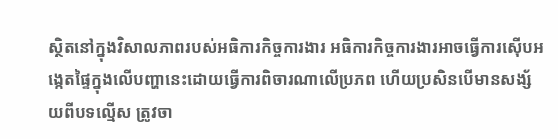ស្ថិតនៅក្នុងវិសាលភាពរបស់អធិការកិច្ចការងារ អធិការកិច្ចការងារអាចធ្វើការស៊ើបអង្កេតផ្ទៃក្នុងលើបញ្ហានេះដោយធ្វើការពិចារណាលើប្រភព ហើយប្រសិនបើមានសង្ស័យពីបទល្មើស ត្រូវចា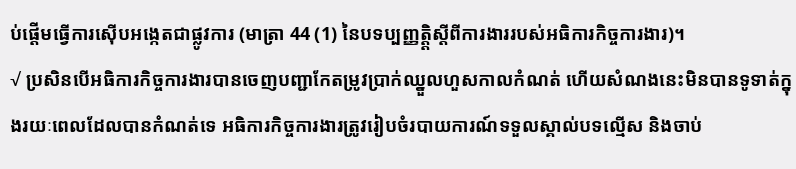ប់ផ្តើមធ្វើការស៊ើបអង្កេតជាផ្លូវការ (មាត្រា 44 (1) នៃបទប្បញ្ញត្តិ្តស្តីពីការងាររបស់អធិការកិច្ចការងារ)។
√ ប្រសិនបើអធិការកិច្ចការងារបានចេញបញ្ជាកែតម្រូវប្រាក់ឈ្នួលហួសកាលកំណត់ ហើយសំណងនេះមិនបានទូទាត់ក្នុងរយៈពេលដែលបានកំណត់ទេ អធិការកិច្ចការងារត្រូវរៀបចំរបាយការណ៍ទទួលស្គាល់បទល្មើស និងចាប់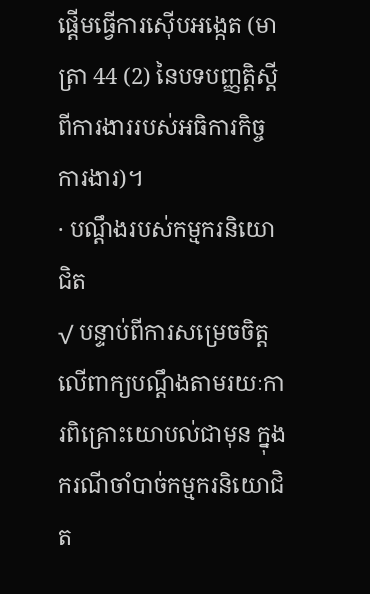ផ្តើមធ្វើការស៊ើបអង្កេត (មាត្រា 44 (2) នៃបទបញ្ញត្តិស្តីពីការងាររបស់អធិការកិច្ចការងារ)។
· បណ្តឹងរបស់កម្មករនិយោជិត
√ បន្ទាប់ពីការសម្រេចចិត្តលើពាក្យបណ្ដឹងតាមរយៈការពិគ្រោះយោបល់ជាមុន ក្នុងករណីចាំបាច់កម្មករនិយោជិត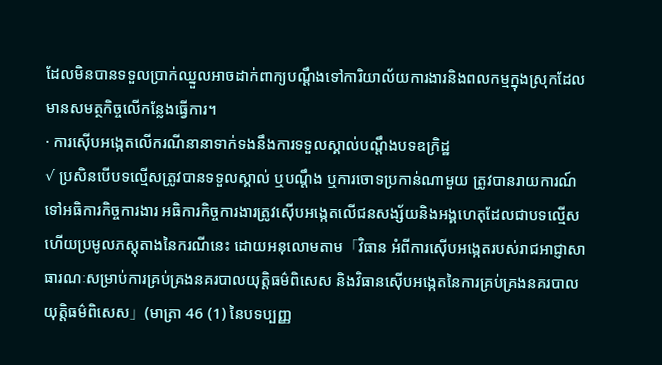ដែលមិនបានទទួលប្រាក់ឈ្នួលអាចដាក់ពាក្យបណ្ដឹងទៅការិយាល័យការងារនិងពលកម្មក្នុងស្រុកដែលមានសមត្ថកិច្ចលើកន្លែងធ្វើការ។
· ការស៊ើបអង្កេតលើករណីនានាទាក់ទងនឹងការទទួលស្គាល់បណ្តឹងបទឧក្រិដ្ឋ
√ ប្រសិនបើបទល្មើសត្រូវបានទទួលស្គាល់ ឬបណ្តឹង ឬការចោទប្រកាន់ណាមួយ ត្រូវបានរាយការណ៍ទៅអធិការកិច្ចការងារ អធិការកិច្ចការងារត្រូវស៊ើបអង្កេតលើជនសង្ស័យនិងអង្គហេតុដែលជាបទល្មើស ហើយប្រមូលភស្ដុតាងនៃករណីនេះ ដោយអនុលោមតាម「វិធាន អំពីការស៊ើបអង្កេតរបស់រាជអាជ្ញាសាធារណៈសម្រាប់ការគ្រប់គ្រងនគរបាលយុត្តិធម៌ពិសេស និងវិធានស៊ើបអង្កេតនៃការគ្រប់គ្រងនគរបាលយុត្តិធម៌ពិសេស」(មាត្រា 46 (1) នៃបទប្បញ្ញ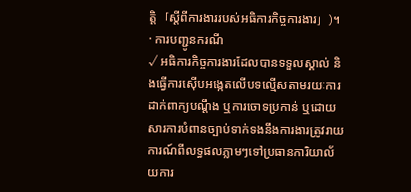ត្តិ「ស្តីពីការងាររបស់អធិការកិច្ចការងារ」)។
· ការបញ្ជូនករណី
√ អធិការកិច្ចការងារដែលបានទទួលស្គាល់ និងធ្វើការស៊ើបអង្កេតលើបទល្មើសតាមរយៈការដាក់ពាក្យបណ្តឹង ឬការចោទប្រកាន់ ឬដោយសារការបំពានច្បាប់ទាក់ទងនឹងការងារត្រូវរាយការណ៍ពីលទ្ធផលភ្លាមៗទៅប្រធានការិយាល័យការ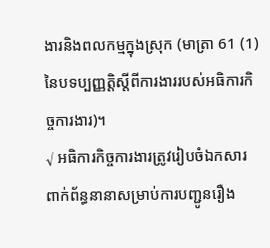ងារនិងពលកម្មក្នុងស្រុក (មាត្រា 61 (1) នៃបទប្បញ្ញត្តិស្តីពីការងាររបស់អធិការកិច្ចការងារ)។
√ អធិការកិច្ចការងារត្រូវរៀបចំឯកសារពាក់ព័ន្ធនានាសម្រាប់ការបញ្ជូនរឿង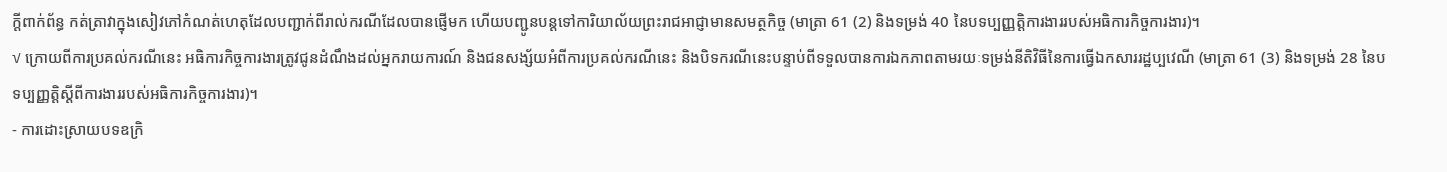ក្តីពាក់ព័ន្ធ កត់ត្រាវាក្នុងសៀវភៅកំណត់ហេតុដែលបញ្ជាក់ពីរាល់ករណីដែលបានផ្ញើមក ហើយបញ្ជូនបន្តទៅការិយាល័យព្រះរាជអាជ្ញាមានសមត្ថកិច្ច (មាត្រា 61 (2) និងទម្រង់ 40 នៃបទប្បញ្ញត្តិការងាររបស់អធិការកិច្ចការងារ)។
√ ក្រោយពីការប្រគល់ករណីនេះ អធិការកិច្ចការងារត្រូវជូនដំណឹងដល់អ្នករាយការណ៍ និងជនសង្ស័យអំពីការប្រគល់ករណីនេះ និងបិទករណីនេះបន្ទាប់ពីទទួលបានការឯកភាពតាមរយៈទម្រង់នីតិវិធីនៃការធ្វើឯកសាររដ្ឋប្បវេណី (មាត្រា 61 (3) និងទម្រង់ 28 នៃបទប្បញ្ញត្តិស្តីពីការងាររបស់អធិការកិច្ចការងារ)។
- ការដោះស្រាយបទឧក្រិ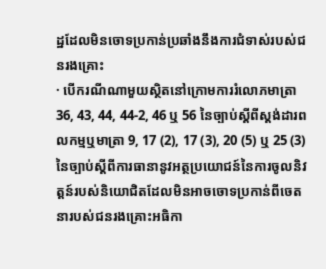ដ្ឋដែលមិនចោទប្រកាន់ប្រឆាំងនឹងការជំទាស់របស់ជនរងគ្រោះ
· បើករណីណាមួយស្ថិតនៅក្រោមការរំលោភមាត្រា 36, 43, 44, 44-2, 46 ឬ 56 នៃច្បាប់ស្តីពីស្តង់ដារពលកម្មឬមាត្រា 9, 17 (2), 17 (3), 20 (5) ឬ 25 (3) នៃច្បាប់ស្តីពីការធានានូវអត្ថប្រយោជន៍នៃការចូលនិវត្តន៍របស់និយោជិតដែលមិនអាចចោទប្រកាន់ពីចេតនារបស់ជនរងគ្រោះអធិកា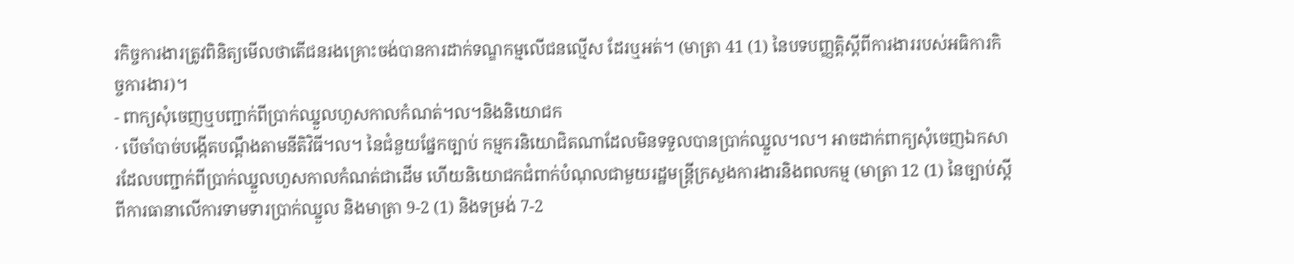រកិច្ចការងារត្រូវពិនិត្យមើលថាតើជនរងគ្រោះចង់បានការដាក់ទណ្ឌកម្មលើជនល្មើស ដែរឬអត់។ (មាត្រា 41 (1) នៃបទបញ្ញត្តិស្តីពីការងាររបស់អធិការកិច្ចការងារ)។
- ពាក្យសុំចេញឬបញ្ជាក់ពីប្រាក់ឈ្នួលហួសកាលកំណត់។ល។និងនិយោជក
· បើចាំបាច់បង្កើតបណ្តឹងតាមនីតិវិធី។ល។ នៃជំនួយផ្នែកច្បាប់ កម្មករនិយោជិតណាដែលមិនទទួលបានប្រាក់ឈ្នួល។ល។ អាចដាក់ពាក្យសុំចេញឯកសារដែលបញ្ជាក់ពីប្រាក់ឈ្នួលហួសកាលកំណត់ជាដើម ហើយនិយោជកជំពាក់បំណុលជាមួយរដ្ឋមន្រ្តីក្រសួងការងារនិងពលកម្ម (មាត្រា 12 (1) នៃច្បាប់ស្តីពីការធានាលើការទាមទារប្រាក់ឈ្នួល និងមាត្រា 9-2 (1) និងទម្រង់ 7-2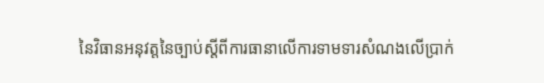នៃវិធានអនុវត្តនៃច្បាប់ស្តីពីការធានាលើការទាមទារសំណងលើប្រាក់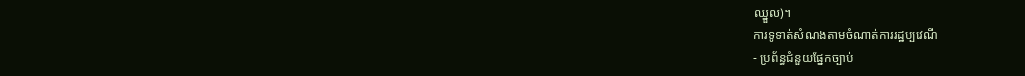ឈ្នួល)។
ការទូទាត់សំណងតាមចំណាត់ការរដ្ឋប្បវេណី
- ប្រព័ន្ធជំនួយផ្នែកច្បាប់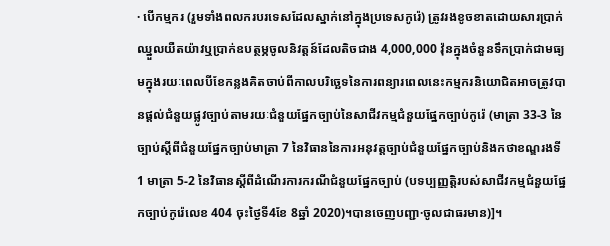· បើកម្មករ (រួមទាំងពលករបរទេសដែលស្នាក់នៅក្នុងប្រទេសកូរ៉េ) ត្រូវរងខូចខាតដោយសារប្រាក់ឈ្នួលយឺតយ៉ាវឬប្រាក់ឧបត្ថម្ភចូលនិវត្តន៍ដែលតិចជាង 4,000,000 វ៉ុនក្នុងចំនួនទឹកប្រាក់ជាមធ្យមក្នុងរយៈពេលបីខែកន្លងគិតចាប់ពីកាលបរិច្ឆេទនៃការពន្យារពេលនេះកម្មករនិយោជិតអាចត្រូវបានផ្តល់ជំនួយផ្លូវច្បាប់តាមរយៈជំនួយផ្នែកច្បាប់នៃសាជីវកម្មជំនួយផ្នែកច្បាប់កូរ៉េ (មាត្រា 33-3 នៃច្បាប់ស្តីពីជំនួយផ្នែកច្បាប់មាត្រា 7 នៃវិធាននៃការអនុវត្តច្បាប់ជំនួយផ្នែកច្បាប់និងកថាខណ្ឌរងទី 1 មាត្រា 5-2 នៃវិធានស្តីពីដំណើរការករណីជំនួយផ្នែកច្បាប់ (បទប្បញ្ញត្តិរបស់សាជីវកម្មជំនួយផ្នែកច្បាប់កូរ៉េលេខ 404 ចុះថ្ងៃទី4ខែ 8ឆ្នាំ 2020)។បានចេញបញ្ជា·ចូលជាធរមាន)]។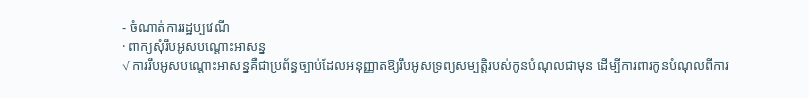- ចំណាត់ការរដ្ឋប្បវេណី
· ពាក្យសុំរឹបអូសបណ្តោះអាសន្ន
√ ការរឹបអូសបណ្តោះអាសន្នគឺជាប្រព័ន្ធច្បាប់ដែលអនុញ្ញាតឱ្យរឹបអូសទ្រព្យសម្បត្តិរបស់កូនបំណុលជាមុន ដើម្បីការពារកូនបំណុលពីការ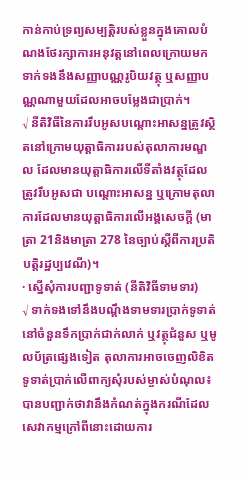កាន់កាប់ទ្រព្យសម្បត្តិរបស់ខ្លួនក្នុងគោលបំណងថែរក្សាការអនុវត្តនៅពេលក្រោយមកទាក់ទងនឹងសញ្ញាបណ្ណរូបិយវត្ថុ ឬសញ្ញាបណ្ណណាមួយដែលអាចបម្លែងជាប្រាក់។
√ នីតិវិធីនៃការរឹបអូសបណ្តោះអាសន្នត្រូវស្ថិតនៅក្រោមយុត្តាធិការរបស់តុលាការមណ្ឌល ដែលមានយុត្តាធិការលើទីតាំងវត្ថុដែលត្រូវរឹបអូសជា បណ្តោះអាសន្ន ឬក្រោមតុលាការដែលមានយុត្តាធិការលើអង្គសេចក្តី (មាត្រា 21និងមាត្រា 278 នៃច្បាប់ស្តីពីការប្រតិបត្តិរដ្ឋប្បវេណី)។
· ស្នើសុំការបញ្ជាទូទាត់ (នីតិវិធីទាមទារ)
√ ទាក់ទងទៅនឹងបណ្តឹងទាមទារប្រាក់ទូទាត់នៅចំនួនទឹកប្រាក់ជាក់លាក់ ឬវត្ថុជំនួស ឬមូលប័ត្រផ្សេងទៀត តុលាការអាចចេញលិខិតទូទាត់ប្រាក់លើពាក្យសុំរបស់ម្ចាស់បំណុល៖ បានបញ្ជាក់ថាវានឹងកំណត់ក្នុងករណីដែលសេវាកម្មក្រៅពីនោះដោយការ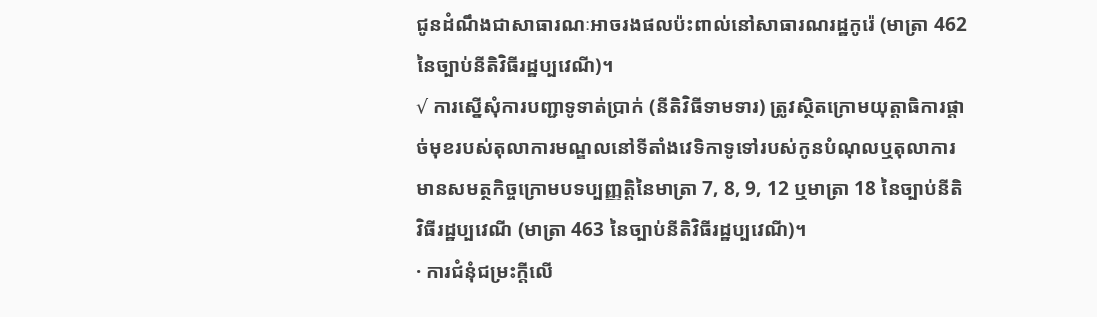ជូនដំណឹងជាសាធារណៈអាចរងផលប៉ះពាល់នៅសាធារណរដ្ឋកូរ៉េ (មាត្រា 462 នៃច្បាប់នីតិវិធីរដ្ឋប្បវេណី)។
√ ការស្នើសុំការបញ្ជាទូទាត់ប្រាក់ (នីតិវិធីទាមទារ) ត្រូវស្ថិតក្រោមយុត្តាធិការផ្តាច់មុខរបស់តុលាការមណ្ឌលនៅទីតាំងវេទិកាទូទៅរបស់កូនបំណុលឬតុលាការមានសមត្ថកិច្ចក្រោមបទប្បញ្ញត្តិនៃមាត្រា 7, 8, 9, 12 ឬមាត្រា 18 នៃច្បាប់នីតិវិធីរដ្ឋប្បវេណី (មាត្រា 463 នៃច្បាប់នីតិវិធីរដ្ឋប្បវេណី)។
· ការជំនុំជម្រះក្តីលើ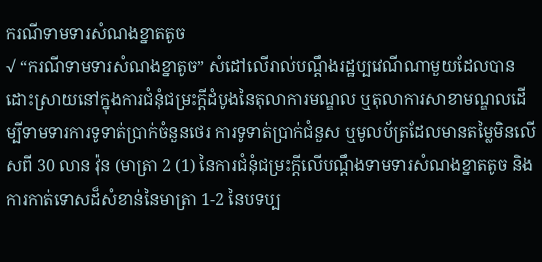ករណីទាមទារសំណងខ្នាតតូច
√ “ករណីទាមទារសំណងខ្នាតូច” សំដៅលើរាល់បណ្តឹងរដ្ឋប្បវេណីណាមួយដែលបានដោះស្រាយនៅក្នុងការជំនុំជម្រះក្តីដំបូងនៃតុលាការមណ្ឌល ឬតុលាការសាខាមណ្ឌលដើម្បីទាមទារការទូទាត់ប្រាក់ចំនួនថេរ ការទូទាត់ប្រាក់ជំនួស ឬមូលប័ត្រដែលមានតម្លៃមិនលើសពី 30 លាន វ៉ុន (មាត្រា 2 (1) នៃការជំនុំជម្រះក្តីលើបណ្តឹងទាមទារសំណងខ្នាតតូច និងការកាត់ទោសដ៏សំខាន់នៃមាត្រា 1-2 នៃបទប្ប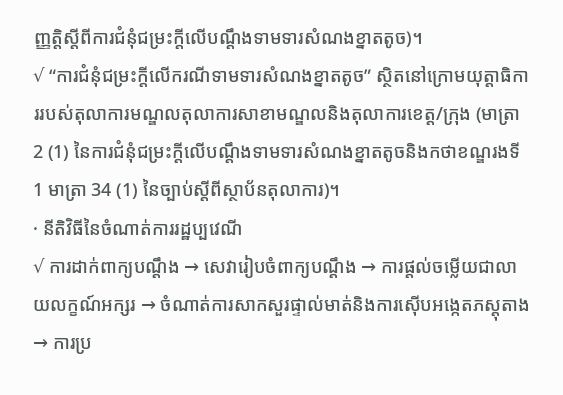ញ្ញត្តិស្តីពីការជំនុំជម្រះក្តីលើបណ្តឹងទាមទារសំណងខ្នាតតូច)។
√ “ការជំនុំជម្រះក្តីលើករណីទាមទារសំណងខ្នាតតូច” ស្ថិតនៅក្រោមយុត្តាធិការរបស់តុលាការមណ្ឌលតុលាការសាខាមណ្ឌលនិងតុលាការខេត្ត/ក្រុង (មាត្រា 2 (1) នៃការជំនុំជម្រះក្តីលើបណ្តឹងទាមទារសំណងខ្នាតតូចនិងកថាខណ្ឌរងទី 1 មាត្រា 34 (1) នៃច្បាប់ស្តីពីស្ថាប័នតុលាការ)។
· នីតិវិធីនៃចំណាត់ការរដ្ឋប្បវេណី
√ ការដាក់ពាក្យបណ្តឹង → សេវារៀបចំពាក្យបណ្តឹង → ការផ្តល់ចម្លើយជាលាយលក្ខណ៍អក្សរ → ចំណាត់ការសាកសួរផ្ទាល់មាត់និងការស៊ើបអង្កេតភស្តុតាង → ការប្រ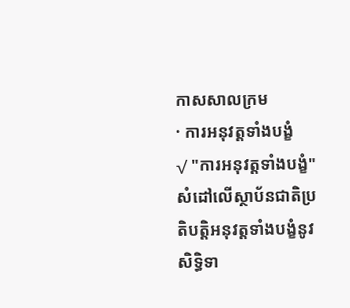កាសសាលក្រម
· ការអនុវត្តទាំងបង្ខំ
√ "ការអនុវត្តទាំងបង្ខំ"សំដៅលើស្ថាប័នជាតិប្រតិបត្តិអនុវត្តទាំងបង្ខំនូវ សិទ្ធិទា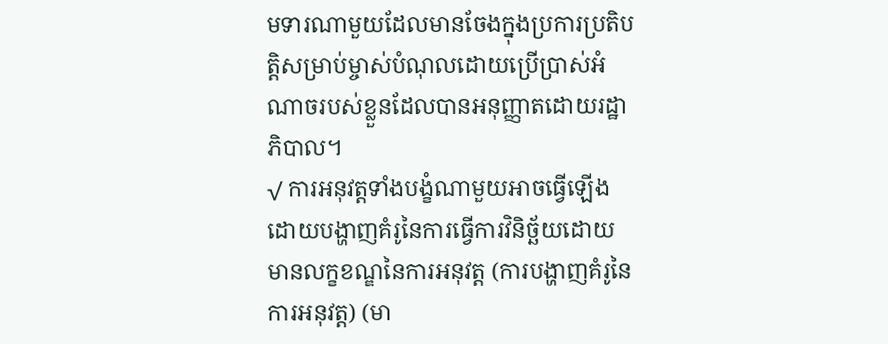មទារណាមួយដែលមានចែងក្នុងប្រការប្រតិបត្តិសម្រាប់ម្ចាស់បំណុលដោយប្រើប្រាស់អំណាចរបស់ខ្លួនដែលបានអនុញ្ញាតដោយរដ្ឋាភិបាល។
√ ការអនុវត្តទាំងបង្ខំណាមួយអាចធ្វើឡើងដោយបង្ហាញគំរូនៃការធ្វើការវិនិច្ឆ័យដោយមានលក្ខខណ្ឌនៃការអនុវត្ត (ការបង្ហាញគំរូនៃការអនុវត្ត) (មា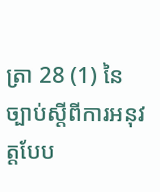ត្រា 28 (1) នៃច្បាប់ស្តីពីការអនុវត្តបែប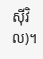ស៊ីវិល)។